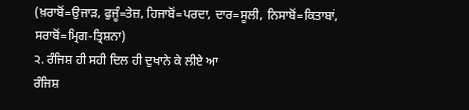(ਖ਼ਰਾਬੋਂ=ਉਜਾੜ, ਫੁਜੂੰ=ਤੇਜ਼, ਹਿਜਾਬੋਂ=ਪਰਦਾ, ਦਾਰ=ਸੂਲੀ, ਨਿਸਾਬੋਂ=ਕਿਤਾਬਾਂ, ਸਰਾਬੋਂ=ਮ੍ਰਿਗ-ਤ੍ਰਿਸ਼ਨਾ)
੨. ਰੰਜਿਸ਼ ਹੀ ਸਹੀ ਦਿਲ ਹੀ ਦੁਖਾਨੇ ਕੇ ਲੀਏ ਆ
ਰੰਜਿਸ਼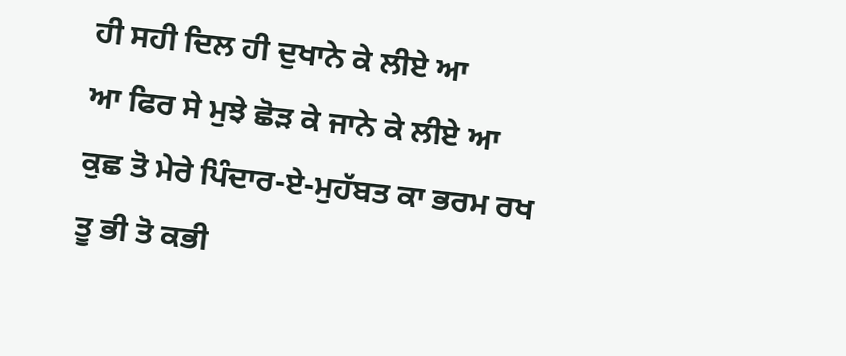ਹੀ ਸਹੀ ਦਿਲ ਹੀ ਦੁਖਾਨੇ ਕੇ ਲੀਏ ਆ
ਆ ਫਿਰ ਸੇ ਮੁਝੇ ਛੋੜ ਕੇ ਜਾਨੇ ਕੇ ਲੀਏ ਆ
ਕੁਛ ਤੋ ਮੇਰੇ ਪਿੰਦਾਰ-ਏ-ਮੁਹੱਬਤ ਕਾ ਭਰਮ ਰਖ
ਤੂ ਭੀ ਤੋ ਕਭੀ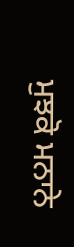ਮੁਝਕੋ ਮਨਾਨੇ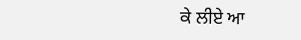ਕੇ ਲੀਏ ਆ